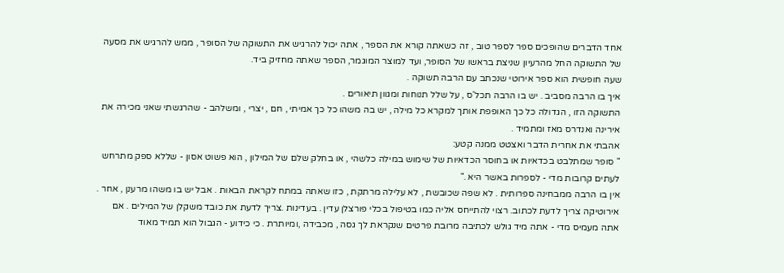אחד הדברים שהופכים ספר לספר טוב , זה כשאתה קורא את הספר , אתה יכול להרגיש את התשוקה של הסופר , ממש להרגיש את מסעה של התשוקה החל מהרעיון שניצת בראשו של הסופר, ועד למוצר המוגמר, הספר שאתה מחזיק ביד.
שעה חופשית הוא ספר אירוטי שנכתב עם הרבה תשוקה .
איך בו הרבה מסביב . יש בו הרבה תכל'ס , על שלל תנוחות ומגוון תיאורים .
התשוקה הזו , הגדולה כל כך האופפת אותך למקרא כל מילה , יש בה משהו כל כך אמיתי , חם , יצרי , ומשלהב - שהרגשתי שאני מכירה את אירינה ואנדרס מאז ומתמיד .
אהבתי את אחרית הדבר ואצטט ממנה קטע:
" סופר שמתלבט בכדאיות או בחוסר הכדאיות של שימוש במילה כלשהי , או בחלק שלם של המילון , הוא פשוט אסון - שללא ספק מתרחש לעתים קרובות מדי - לספרות באשר היא ."
אין בו הרבה ממבחינה ספרותית . לא שפה שכובשת , לא עלילה מרתקת , כזו שאתה במתח לקראת הבאות . אבל יש בו משהו מרענן , אחר .
אירוטיקה צריך לדעת לכתוב. רצוי להתייחס אליה כמו בטיפול בכלי פורצלן עדין . בעדינות .צריך לדעת את כובד משקלן של המילים . אם אתה מעמיס מדי - אתה מיד גולש לכתיבה מרובת פרטים שנקראת לך גסה , מכבידה ,ומיותרת . כי כידוע - הגבול הוא תמיד מאוד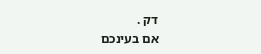דק .
אם בעינכם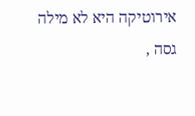אירוטיקה היא לא מילה גסה ,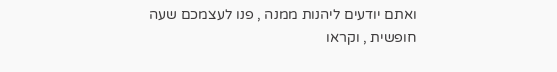ואתם יודעים ליהנות ממנה , פנו לעצמכם שעה חופשית , וקראו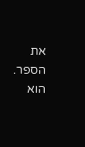את הספר. הוא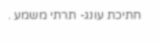חתיכת עונג- תרתי משמע .